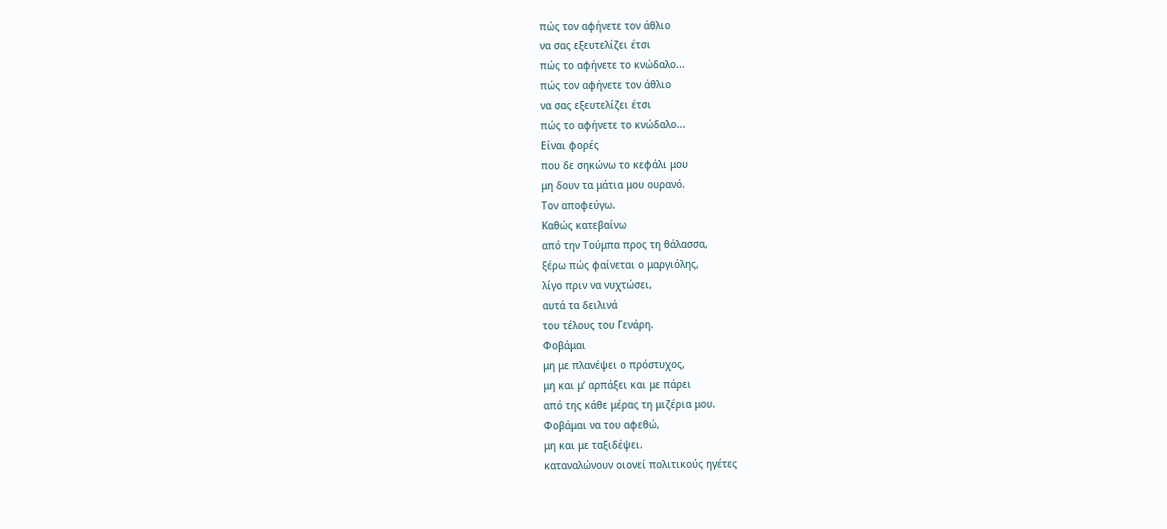πώς τον αφήνετε τον άθλιο
να σας εξευτελίζει έτσι
πώς το αφήνετε το κνώδαλο...
πώς τον αφήνετε τον άθλιο
να σας εξευτελίζει έτσι
πώς το αφήνετε το κνώδαλο...
Είναι φορές
που δε σηκώνω το κεφάλι μου
μη δουν τα μάτια μου ουρανό.
Τον αποφεύγω.
Καθώς κατεβαίνω
από την Τούμπα προς τη θάλασσα,
ξέρω πώς φαίνεται ο μαργιόλης,
λίγο πριν να νυχτώσει,
αυτά τα δειλινά
του τέλους του Γενάρη.
Φοβάμαι
μη με πλανέψει ο πρόστυχος,
μη και μ’ αρπάξει και με πάρει
από της κάθε μέρας τη μιζέρια μου.
Φοβάμαι να του αφεθώ,
μη και με ταξιδέψει.
καταναλώνουν οιονεί πολιτικούς ηγέτες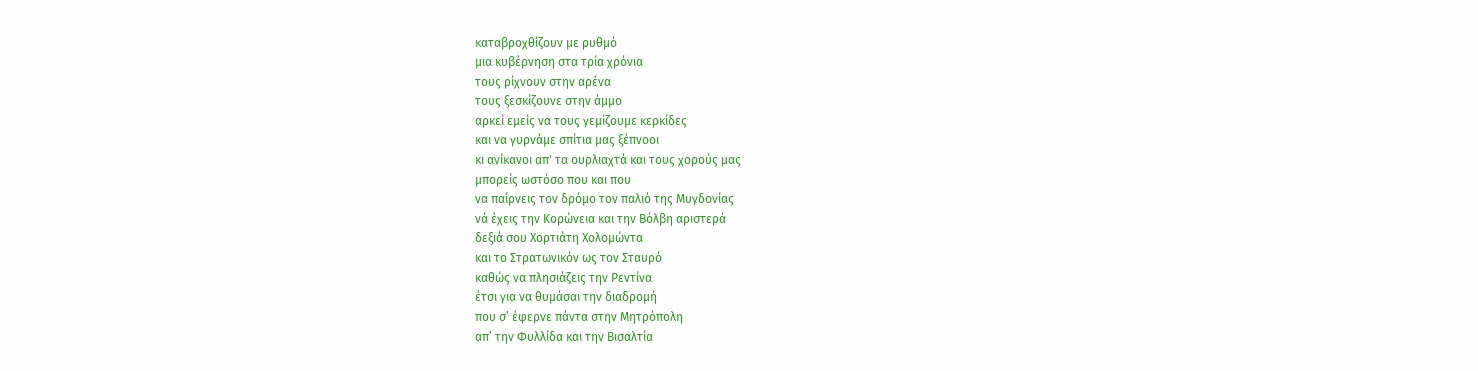καταβροχθίζουν με ρυθμό
μια κυβέρνηση στα τρία χρόνια
τους ρίχνουν στην αρένα
τους ξεσκίζουνε στην άμμο
αρκεί εμείς να τους γεμίζουμε κερκίδες
και να γυρνάμε σπίτια μας ξέπνοοι
κι ανίκανοι απ' τα ουρλιαχτά και τους χορούς μας
μπορείς ωστόσο που και που
να παίρνεις τον δρόμο τον παλιό της Μυγδονίας
νά έχεις την Κορώνεια και την Βόλβη αριστερά
δεξιά σου Χορτιάτη Χολομώντα
και το Στρατωνικόν ως τον Σταυρό
καθώς να πλησιάζεις την Ρεντίνα
έτσι για να θυμάσαι την διαδρομή
που σ’ έφερνε πάντα στην Μητρόπολη
απ’ την Φυλλίδα και την Βισαλτία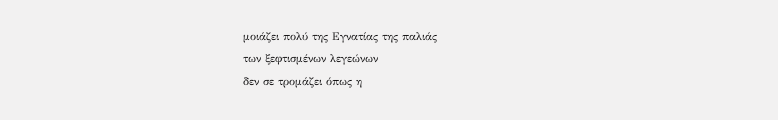μοιάζει πολύ της Εγνατίας της παλιάς
των ξεφτισμένων λεγεώνων
δεν σε τρομάζει όπως η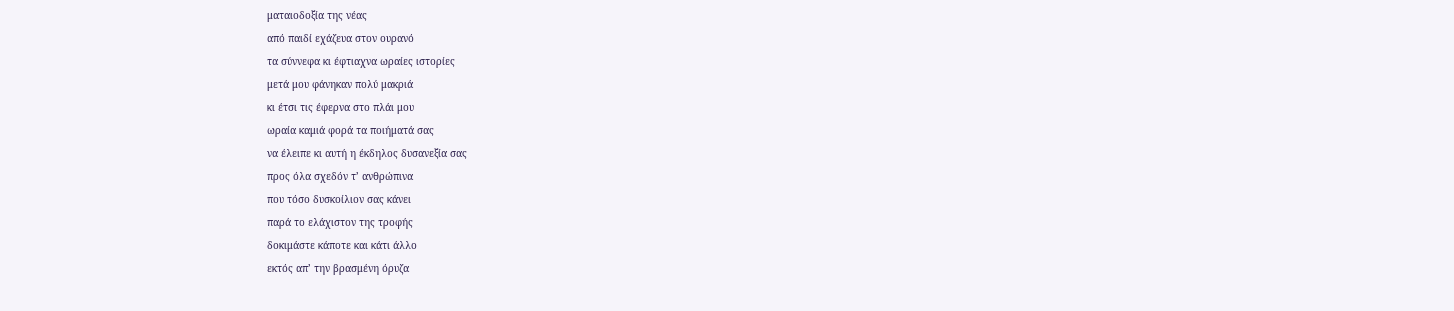ματαιοδοξία της νέας
από παιδί εχάζευα στον ουρανό
τα σύννεφα κι έφτιαχνα ωραίες ιστορίες
μετά μου φάνηκαν πολύ μακριά
κι έτσι τις έφερνα στο πλάι μου
ωραία καμιά φορά τα ποιήματά σας
να έλειπε κι αυτή η έκδηλος δυσανεξία σας
προς όλα σχεδόν τ’ ανθρώπινα
που τόσο δυσκοίλιον σας κάνει
παρά το ελάχιστον της τροφής
δοκιμάστε κάποτε και κάτι άλλο
εκτός απ’ την βρασμένη όρυζα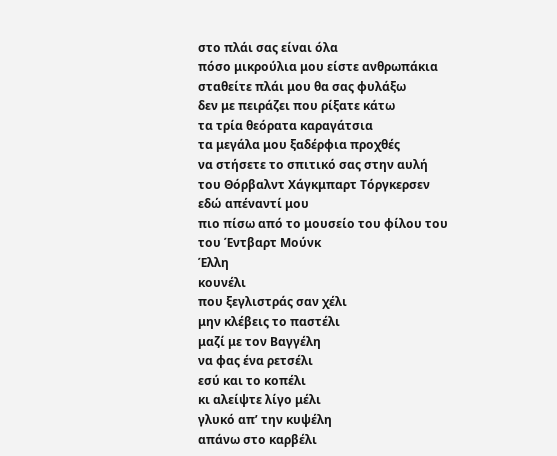στο πλάι σας είναι όλα
πόσο μικρούλια μου είστε ανθρωπάκια
σταθείτε πλάι μου θα σας φυλάξω
δεν με πειράζει που ρίξατε κάτω
τα τρία θεόρατα καραγάτσια
τα μεγάλα μου ξαδέρφια προχθές
να στήσετε το σπιτικό σας στην αυλή
του Θόρβαλντ Χάγκμπαρτ Τόργκερσεν
εδώ απέναντί μου
πιο πίσω από το μουσείο του φίλου του
του Έντβαρτ Μούνκ
Έλλη
κουνέλι
που ξεγλιστράς σαν χέλι
μην κλέβεις το παστέλι
μαζί με τον Βαγγέλη
να φας ένα ρετσέλι
εσύ και το κοπέλι
κι αλείψτε λίγο μέλι
γλυκό απ’ την κυψέλη
απάνω στο καρβέλι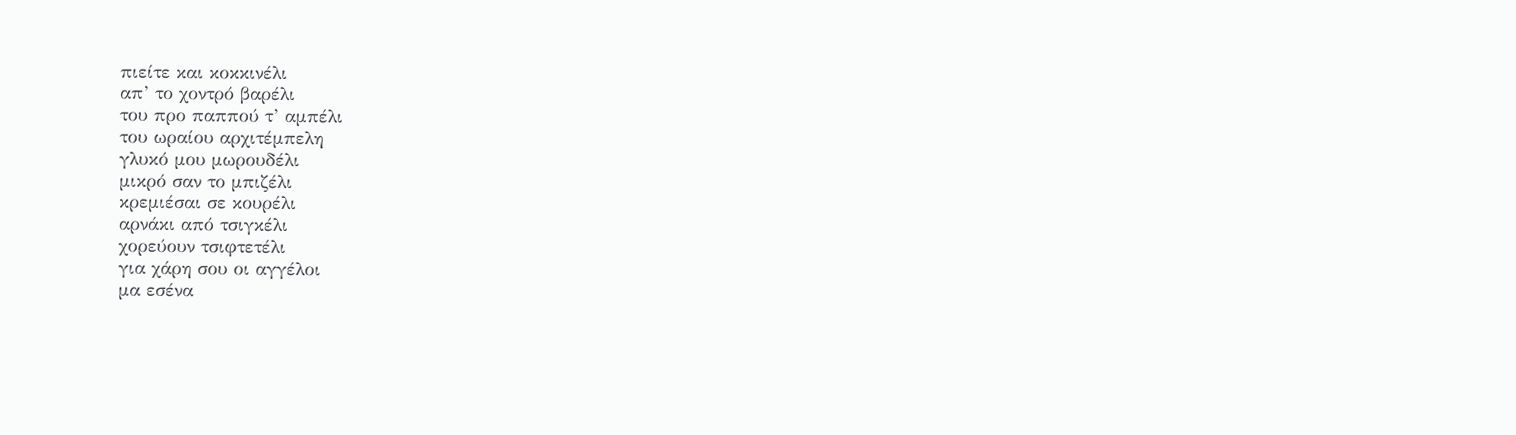πιείτε και κοκκινέλι
απ’ το χοντρό βαρέλι
του προ παππού τ’ αμπέλι
του ωραίου αρχιτέμπελη
γλυκό μου μωρουδέλι
μικρό σαν το μπιζέλι
κρεμιέσαι σε κουρέλι
αρνάκι από τσιγκέλι
χορεύουν τσιφτετέλι
για χάρη σου οι αγγέλοι
μα εσένα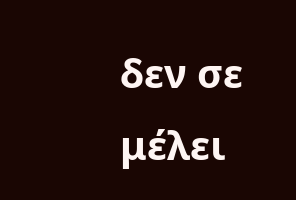δεν σε μέλει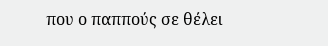που ο παππούς σε θέλει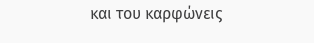και του καρφώνεις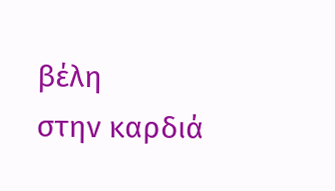βέλη
στην καρδιά